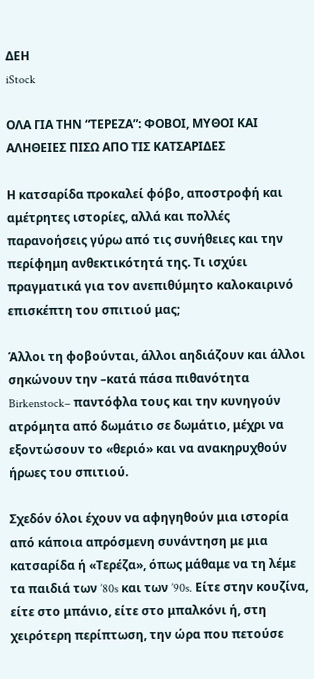ΔΕΗ
iStock

ΟΛΑ ΓΙΑ ΤΗΝ “ΤΕΡΕΖΑ”: ΦΟΒΟΙ, ΜΥΘΟΙ ΚΑΙ ΑΛΗΘΕΙΕΣ ΠΙΣΩ ΑΠΟ ΤΙΣ ΚΑΤΣΑΡΙΔΕΣ

Η κατσαρίδα προκαλεί φόβο, αποστροφή και αμέτρητες ιστορίες, αλλά και πολλές παρανοήσεις γύρω από τις συνήθειες και την περίφημη ανθεκτικότητά της. Τι ισχύει πραγματικά για τον ανεπιθύμητο καλοκαιρινό επισκέπτη του σπιτιού μας;

Άλλοι τη φοβούνται, άλλοι αηδιάζουν και άλλοι σηκώνουν την –κατά πάσα πιθανότητα Birkenstock– παντόφλα τους και την κυνηγούν ατρόμητα από δωμάτιο σε δωμάτιο, μέχρι να εξοντώσουν το «θεριό» και να ανακηρυχθούν ήρωες του σπιτιού.

Σχεδόν όλοι έχουν να αφηγηθούν μια ιστορία από κάποια απρόσμενη συνάντηση με μια κατσαρίδα ή «Τερέζα», όπως μάθαμε να τη λέμε τα παιδιά των ’80s και των ’90s. Είτε στην κουζίνα, είτε στο μπάνιο, είτε στο μπαλκόνι ή, στη χειρότερη περίπτωση, την ώρα που πετούσε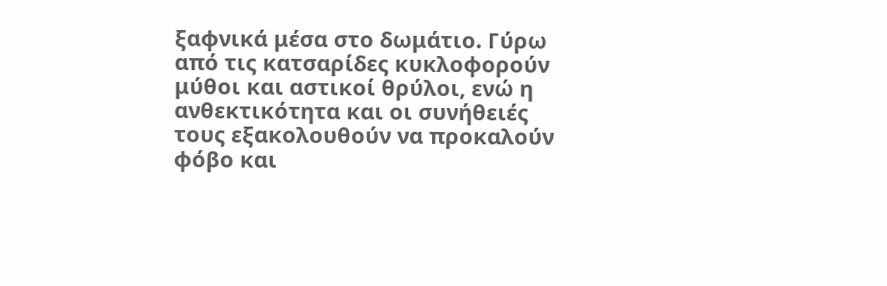ξαφνικά μέσα στο δωμάτιο. Γύρω από τις κατσαρίδες κυκλοφορούν μύθοι και αστικοί θρύλοι, ενώ η ανθεκτικότητα και οι συνήθειές τους εξακολουθούν να προκαλούν φόβο και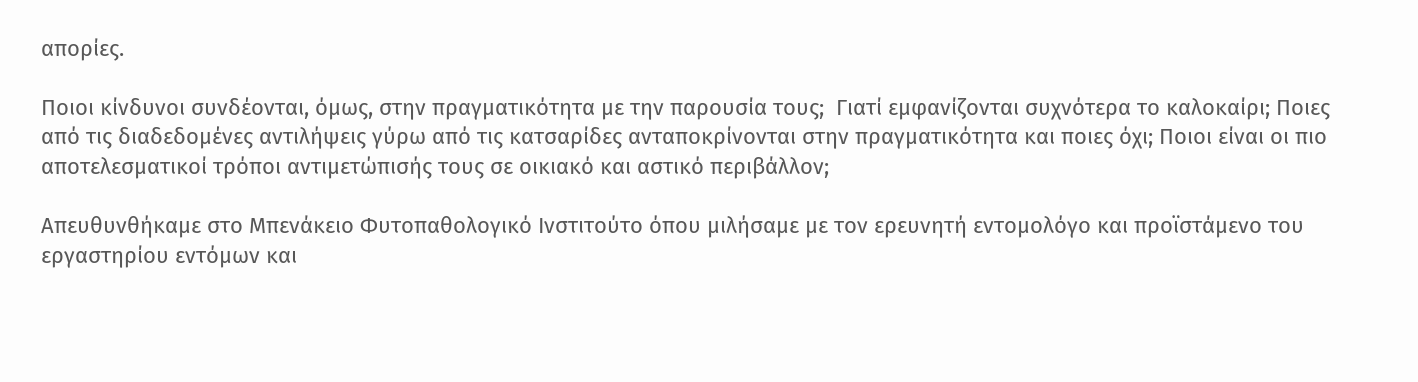απορίες.

Ποιοι κίνδυνοι συνδέονται, όμως, στην πραγματικότητα με την παρουσία τους;  Γιατί εμφανίζονται συχνότερα το καλοκαίρι; Ποιες από τις διαδεδομένες αντιλήψεις γύρω από τις κατσαρίδες ανταποκρίνονται στην πραγματικότητα και ποιες όχι; Ποιοι είναι οι πιο αποτελεσματικοί τρόποι αντιμετώπισής τους σε οικιακό και αστικό περιβάλλον;

Απευθυνθήκαμε στο Μπενάκειο Φυτοπαθολογικό Ινστιτούτο όπου μιλήσαμε με τον ερευνητή εντομολόγο και προϊστάμενο του εργαστηρίου εντόμων και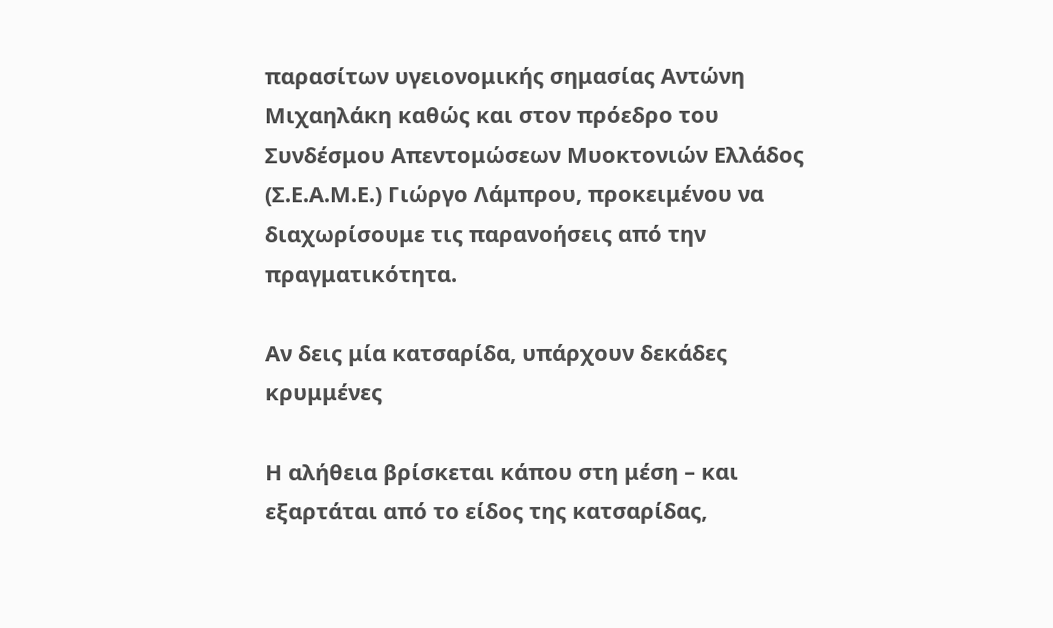παρασίτων υγειονομικής σημασίας Αντώνη Μιχαηλάκη καθώς και στον πρόεδρο του Συνδέσμου Απεντομώσεων Μυοκτονιών Ελλάδος (Σ.Ε.Α.Μ.Ε.) Γιώργο Λάμπρου, προκειμένου να διαχωρίσουμε τις παρανοήσεις από την πραγματικότητα.

Αν δεις μία κατσαρίδα, υπάρχουν δεκάδες κρυμμένες

Η αλήθεια βρίσκεται κάπου στη μέση – και εξαρτάται από το είδος της κατσαρίδας,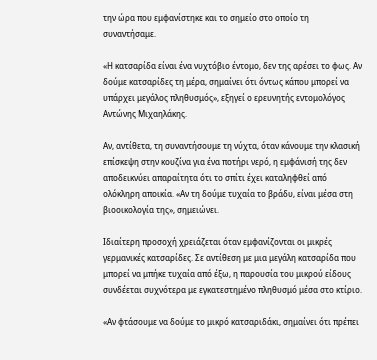την ώρα που εμφανίστηκε και το σημείο στο οποίο τη συναντήσαμε.

«Η κατσαρίδα είναι ένα νυχτόβιο έντομο, δεν της αρέσει το φως. Αν δούμε κατσαρίδες τη μέρα, σημαίνει ότι όντως κάπου μπορεί να υπάρχει μεγάλος πληθυσμός», εξηγεί ο ερευνητής εντομολόγος Αντώνης Μιχαηλάκης.

Αν, αντίθετα, τη συναντήσουμε τη νύχτα, όταν κάνουμε την κλασική επίσκεψη στην κουζίνα για ένα ποτήρι νερό, η εμφάνισή της δεν αποδεικνύει απαραίτητα ότι το σπίτι έχει καταληφθεί από ολόκληρη αποικία. «Αν τη δούμε τυχαία το βράδυ, είναι μέσα στη βιοοικολογία της», σημειώνει.

Ιδιαίτερη προσοχή χρειάζεται όταν εμφανίζονται οι μικρές γερμανικές κατσαρίδες. Σε αντίθεση με μια μεγάλη κατσαρίδα που μπορεί να μπήκε τυχαία από έξω, η παρουσία του μικρού είδους συνδέεται συχνότερα με εγκατεστημένο πληθυσμό μέσα στο κτίριο.

«Αν φτάσουμε να δούμε το μικρό κατσαριδάκι, σημαίνει ότι πρέπει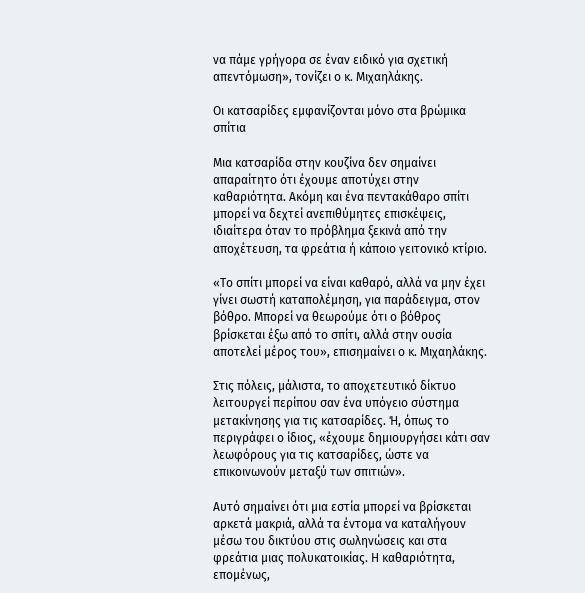να πάμε γρήγορα σε έναν ειδικό για σχετική απεντόμωση», τονίζει ο κ. Μιχαηλάκης.

Οι κατσαρίδες εμφανίζονται μόνο στα βρώμικα σπίτια

Μια κατσαρίδα στην κουζίνα δεν σημαίνει απαραίτητο ότι έχουμε αποτύχει στην καθαριότητα. Ακόμη και ένα πεντακάθαρο σπίτι μπορεί να δεχτεί ανεπιθύμητες επισκέψεις, ιδιαίτερα όταν το πρόβλημα ξεκινά από την αποχέτευση, τα φρεάτια ή κάποιο γειτονικό κτίριο.

«Το σπίτι μπορεί να είναι καθαρό, αλλά να μην έχει γίνει σωστή καταπολέμηση, για παράδειγμα, στον βόθρο. Μπορεί να θεωρούμε ότι ο βόθρος βρίσκεται έξω από το σπίτι, αλλά στην ουσία αποτελεί μέρος του», επισημαίνει ο κ. Μιχαηλάκης.

Στις πόλεις, μάλιστα, το αποχετευτικό δίκτυο λειτουργεί περίπου σαν ένα υπόγειο σύστημα μετακίνησης για τις κατσαρίδες. Ή, όπως το περιγράφει ο ίδιος, «έχουμε δημιουργήσει κάτι σαν λεωφόρους για τις κατσαρίδες, ώστε να επικοινωνούν μεταξύ των σπιτιών».

Αυτό σημαίνει ότι μια εστία μπορεί να βρίσκεται αρκετά μακριά, αλλά τα έντομα να καταλήγουν μέσω του δικτύου στις σωληνώσεις και στα φρεάτια μιας πολυκατοικίας. Η καθαριότητα, επομένως,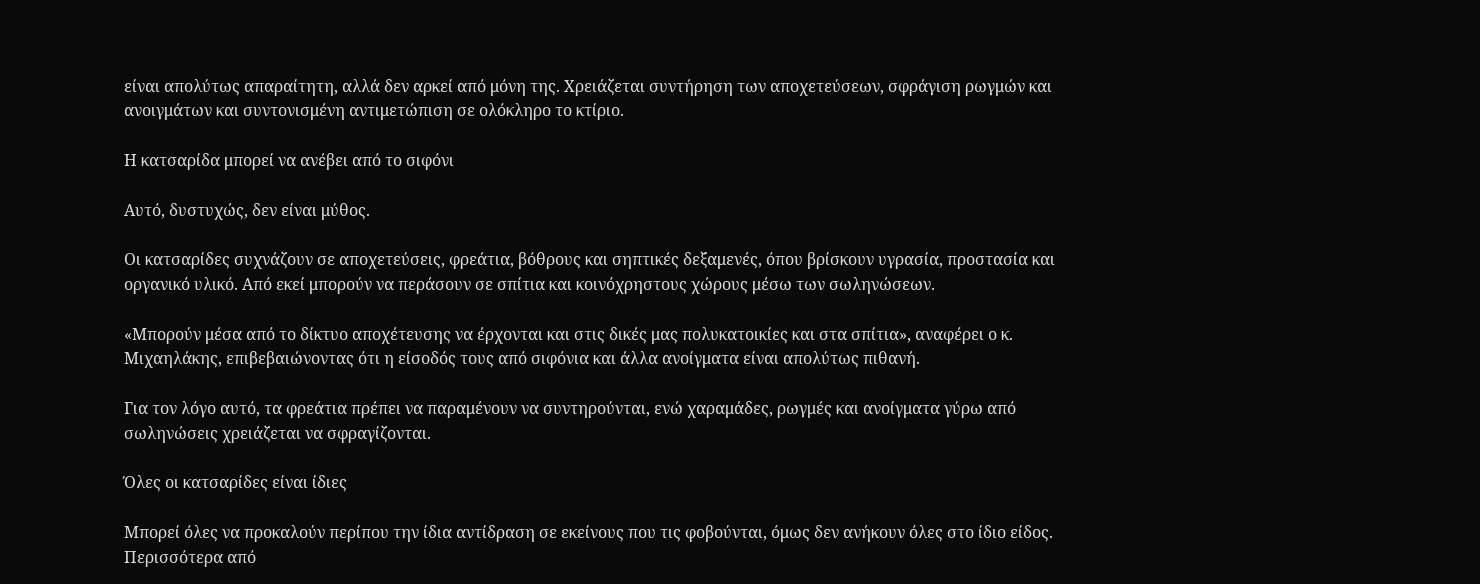είναι απολύτως απαραίτητη, αλλά δεν αρκεί από μόνη της. Χρειάζεται συντήρηση των αποχετεύσεων, σφράγιση ρωγμών και ανοιγμάτων και συντονισμένη αντιμετώπιση σε ολόκληρο το κτίριο.

Η κατσαρίδα μπορεί να ανέβει από το σιφόνι

Αυτό, δυστυχώς, δεν είναι μύθος.

Οι κατσαρίδες συχνάζουν σε αποχετεύσεις, φρεάτια, βόθρους και σηπτικές δεξαμενές, όπου βρίσκουν υγρασία, προστασία και οργανικό υλικό. Από εκεί μπορούν να περάσουν σε σπίτια και κοινόχρηστους χώρους μέσω των σωληνώσεων.

«Μπορούν μέσα από το δίκτυο αποχέτευσης να έρχονται και στις δικές μας πολυκατοικίες και στα σπίτια», αναφέρει ο κ. Μιχαηλάκης, επιβεβαιώνοντας ότι η είσοδός τους από σιφόνια και άλλα ανοίγματα είναι απολύτως πιθανή.

Για τον λόγο αυτό, τα φρεάτια πρέπει να παραμένουν να συντηρούνται, ενώ χαραμάδες, ρωγμές και ανοίγματα γύρω από σωληνώσεις χρειάζεται να σφραγίζονται.

Όλες οι κατσαρίδες είναι ίδιες

Μπορεί όλες να προκαλούν περίπου την ίδια αντίδραση σε εκείνους που τις φοβούνται, όμως δεν ανήκουν όλες στο ίδιο είδος. Περισσότερα από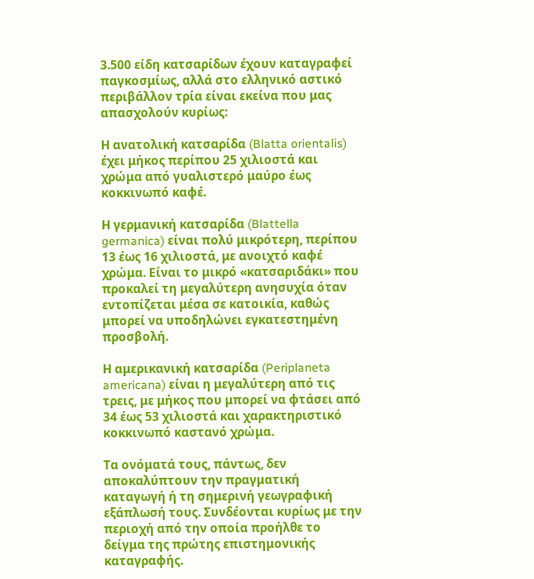3.500 είδη κατσαρίδων έχουν καταγραφεί παγκοσμίως, αλλά στο ελληνικό αστικό περιβάλλον τρία είναι εκείνα που μας απασχολούν κυρίως:

Η ανατολική κατσαρίδα (Blatta orientalis) έχει μήκος περίπου 25 χιλιοστά και χρώμα από γυαλιστερό μαύρο έως κοκκινωπό καφέ.

Η γερμανική κατσαρίδα (Blattella germanica) είναι πολύ μικρότερη, περίπου 13 έως 16 χιλιοστά, με ανοιχτό καφέ χρώμα. Είναι το μικρό «κατσαριδάκι» που προκαλεί τη μεγαλύτερη ανησυχία όταν εντοπίζεται μέσα σε κατοικία, καθώς μπορεί να υποδηλώνει εγκατεστημένη προσβολή.

Η αμερικανική κατσαρίδα (Periplaneta americana) είναι η μεγαλύτερη από τις τρεις, με μήκος που μπορεί να φτάσει από 34 έως 53 χιλιοστά και χαρακτηριστικό κοκκινωπό καστανό χρώμα.

Τα ονόματά τους, πάντως, δεν αποκαλύπτουν την πραγματική καταγωγή ή τη σημερινή γεωγραφική εξάπλωσή τους. Συνδέονται κυρίως με την περιοχή από την οποία προήλθε το δείγμα της πρώτης επιστημονικής καταγραφής.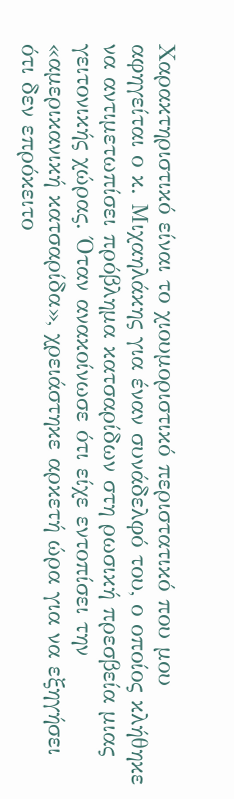Χαρακτηριστικό είναι το χιουμοριστικό περιστατικό που μου αφηγείται ο κ. Μιχαηλάκης για έναν συνάδελφό του, ο οποίος κλήθηκε να αντιμετωπίσει πρόβλημα κατσαρίδων στη ρωσική πρεσβεία μιας γειτονικής χώρας. Όταν ανακοίνωσε ότι είχε εντοπίσει την «αμερικανική κατσαρίδα», χρειάστηκε αρκετή ώρα για να εξηγήσει ότι δεν επρόκειτο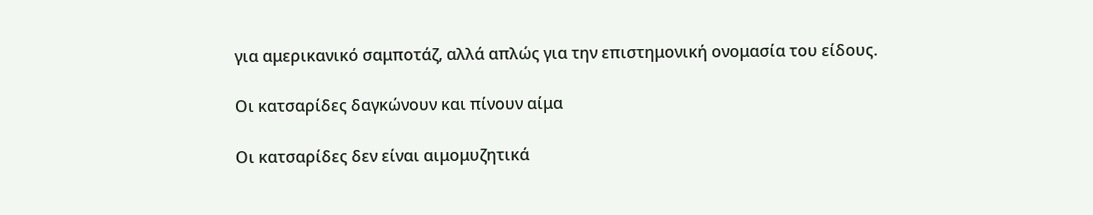για αμερικανικό σαμποτάζ, αλλά απλώς για την επιστημονική ονομασία του είδους.

Οι κατσαρίδες δαγκώνουν και πίνουν αίμα

Οι κατσαρίδες δεν είναι αιμομυζητικά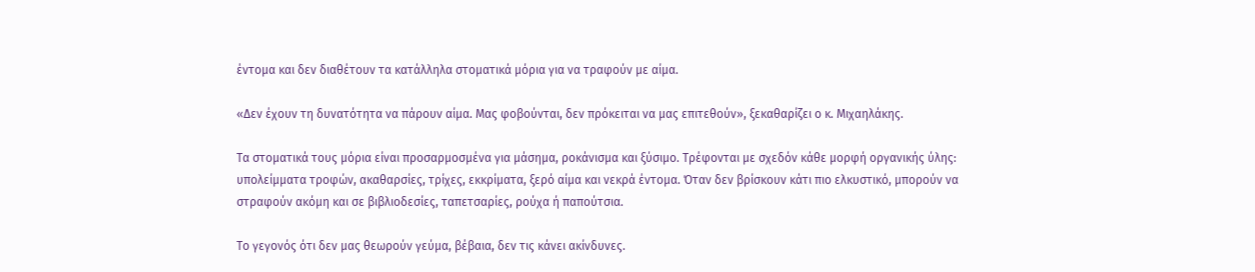έντομα και δεν διαθέτουν τα κατάλληλα στοματικά μόρια για να τραφούν με αίμα.

«Δεν έχουν τη δυνατότητα να πάρουν αίμα. Μας φοβούνται, δεν πρόκειται να μας επιτεθούν», ξεκαθαρίζει ο κ. Μιχαηλάκης.

Τα στοματικά τους μόρια είναι προσαρμοσμένα για μάσημα, ροκάνισμα και ξύσιμο. Τρέφονται με σχεδόν κάθε μορφή οργανικής ύλης: υπολείμματα τροφών, ακαθαρσίες, τρίχες, εκκρίματα, ξερό αίμα και νεκρά έντομα. Όταν δεν βρίσκουν κάτι πιο ελκυστικό, μπορούν να στραφούν ακόμη και σε βιβλιοδεσίες, ταπετσαρίες, ρούχα ή παπούτσια.

Το γεγονός ότι δεν μας θεωρούν γεύμα, βέβαια, δεν τις κάνει ακίνδυνες.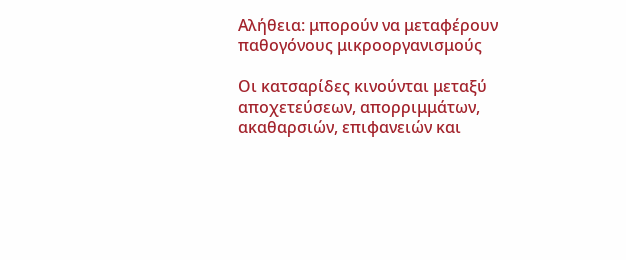Αλήθεια: μπορούν να μεταφέρουν παθογόνους μικροοργανισμούς

Οι κατσαρίδες κινούνται μεταξύ αποχετεύσεων, απορριμμάτων, ακαθαρσιών, επιφανειών και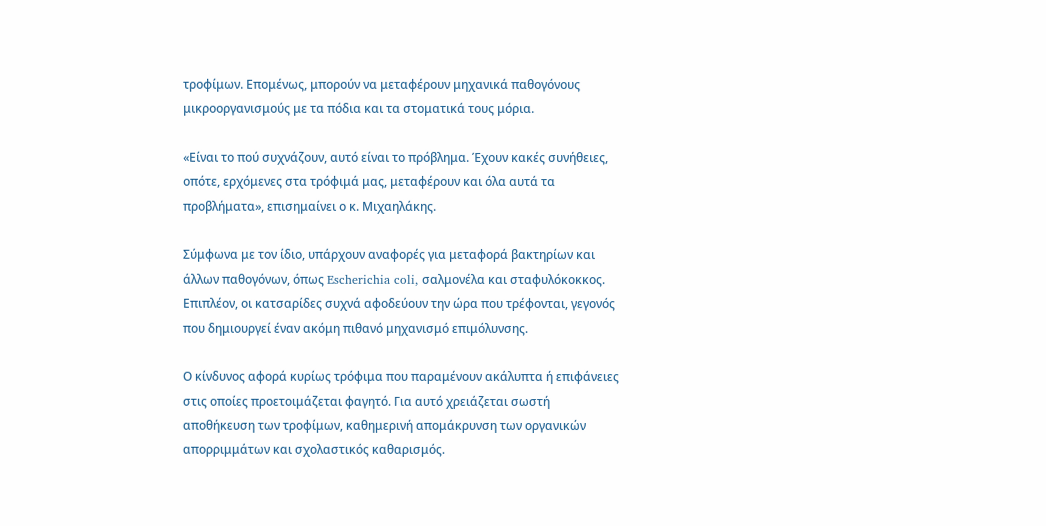τροφίμων. Επομένως, μπορούν να μεταφέρουν μηχανικά παθογόνους μικροοργανισμούς με τα πόδια και τα στοματικά τους μόρια.

«Είναι το πού συχνάζουν, αυτό είναι το πρόβλημα. Έχουν κακές συνήθειες, οπότε, ερχόμενες στα τρόφιμά μας, μεταφέρουν και όλα αυτά τα προβλήματα», επισημαίνει ο κ. Μιχαηλάκης.

Σύμφωνα με τον ίδιο, υπάρχουν αναφορές για μεταφορά βακτηρίων και άλλων παθογόνων, όπως Escherichia coli, σαλμονέλα και σταφυλόκοκκος. Επιπλέον, οι κατσαρίδες συχνά αφοδεύουν την ώρα που τρέφονται, γεγονός που δημιουργεί έναν ακόμη πιθανό μηχανισμό επιμόλυνσης.

Ο κίνδυνος αφορά κυρίως τρόφιμα που παραμένουν ακάλυπτα ή επιφάνειες στις οποίες προετοιμάζεται φαγητό. Για αυτό χρειάζεται σωστή αποθήκευση των τροφίμων, καθημερινή απομάκρυνση των οργανικών απορριμμάτων και σχολαστικός καθαρισμός.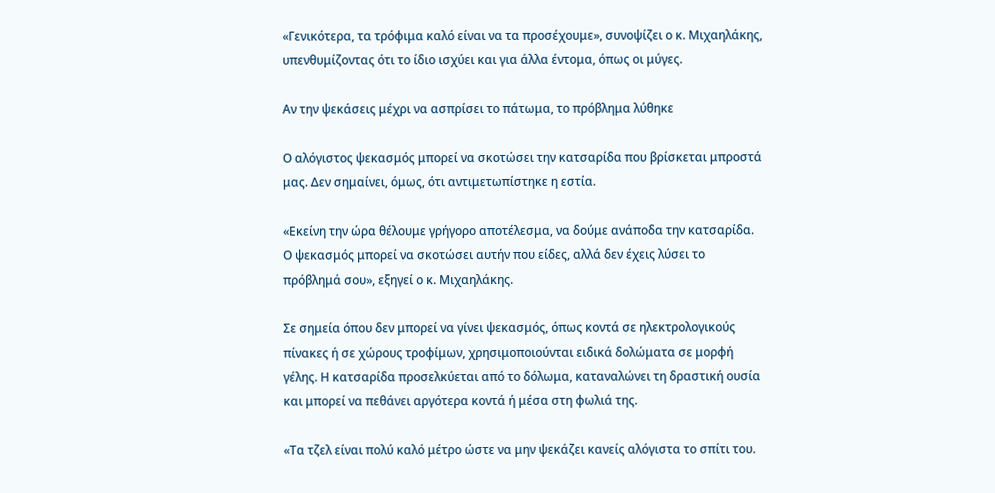«Γενικότερα, τα τρόφιμα καλό είναι να τα προσέχουμε», συνοψίζει ο κ. Μιχαηλάκης, υπενθυμίζοντας ότι το ίδιο ισχύει και για άλλα έντομα, όπως οι μύγες.

Αν την ψεκάσεις μέχρι να ασπρίσει το πάτωμα, το πρόβλημα λύθηκε

Ο αλόγιστος ψεκασμός μπορεί να σκοτώσει την κατσαρίδα που βρίσκεται μπροστά μας. Δεν σημαίνει, όμως, ότι αντιμετωπίστηκε η εστία.

«Εκείνη την ώρα θέλουμε γρήγορο αποτέλεσμα, να δούμε ανάποδα την κατσαρίδα. Ο ψεκασμός μπορεί να σκοτώσει αυτήν που είδες, αλλά δεν έχεις λύσει το πρόβλημά σου», εξηγεί ο κ. Μιχαηλάκης.

Σε σημεία όπου δεν μπορεί να γίνει ψεκασμός, όπως κοντά σε ηλεκτρολογικούς πίνακες ή σε χώρους τροφίμων, χρησιμοποιούνται ειδικά δολώματα σε μορφή γέλης. Η κατσαρίδα προσελκύεται από το δόλωμα, καταναλώνει τη δραστική ουσία και μπορεί να πεθάνει αργότερα κοντά ή μέσα στη φωλιά της.

«Τα τζελ είναι πολύ καλό μέτρο ώστε να μην ψεκάζει κανείς αλόγιστα το σπίτι του.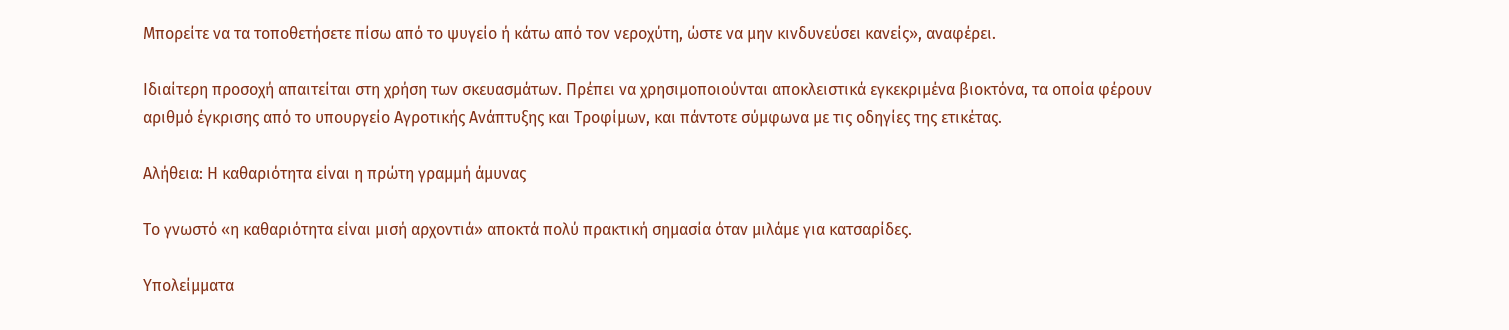Μπορείτε να τα τοποθετήσετε πίσω από το ψυγείο ή κάτω από τον νεροχύτη, ώστε να μην κινδυνεύσει κανείς», αναφέρει.

Ιδιαίτερη προσοχή απαιτείται στη χρήση των σκευασμάτων. Πρέπει να χρησιμοποιούνται αποκλειστικά εγκεκριμένα βιοκτόνα, τα οποία φέρουν αριθμό έγκρισης από το υπουργείο Αγροτικής Ανάπτυξης και Τροφίμων, και πάντοτε σύμφωνα με τις οδηγίες της ετικέτας.

Αλήθεια: Η καθαριότητα είναι η πρώτη γραμμή άμυνας

Το γνωστό «η καθαριότητα είναι μισή αρχοντιά» αποκτά πολύ πρακτική σημασία όταν μιλάμε για κατσαρίδες.

Υπολείμματα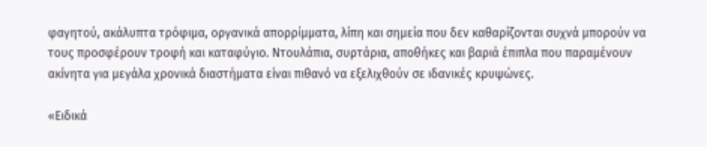φαγητού, ακάλυπτα τρόφιμα, οργανικά απορρίμματα, λίπη και σημεία που δεν καθαρίζονται συχνά μπορούν να τους προσφέρουν τροφή και καταφύγιο. Ντουλάπια, συρτάρια, αποθήκες και βαριά έπιπλα που παραμένουν ακίνητα για μεγάλα χρονικά διαστήματα είναι πιθανό να εξελιχθούν σε ιδανικές κρυψώνες.

«Ειδικά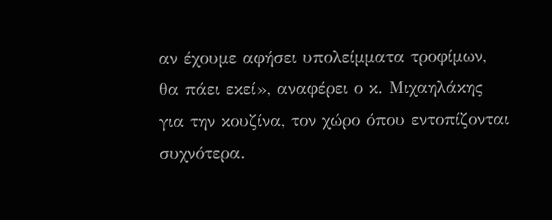αν έχουμε αφήσει υπολείμματα τροφίμων, θα πάει εκεί», αναφέρει ο κ. Μιχαηλάκης για την κουζίνα, τον χώρο όπου εντοπίζονται συχνότερα.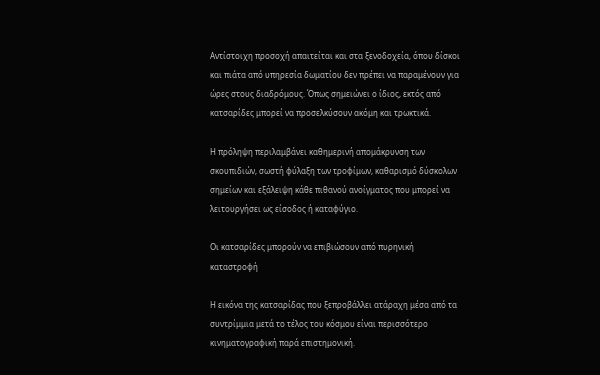Αντίστοιχη προσοχή απαιτείται και στα ξενοδοχεία, όπου δίσκοι και πιάτα από υπηρεσία δωματίου δεν πρέπει να παραμένουν για ώρες στους διαδρόμους. Όπως σημειώνει ο ίδιος, εκτός από κατσαρίδες μπορεί να προσελκύσουν ακόμη και τρωκτικά.

Η πρόληψη περιλαμβάνει καθημερινή απομάκρυνση των σκουπιδιών, σωστή φύλαξη των τροφίμων, καθαρισμό δύσκολων σημείων και εξάλειψη κάθε πιθανού ανοίγματος που μπορεί να λειτουργήσει ως είσοδος ή καταφύγιο.

Οι κατσαρίδες μπορούν να επιβιώσουν από πυρηνική καταστροφή

Η εικόνα της κατσαρίδας που ξεπροβάλλει ατάραχη μέσα από τα συντρίμμια μετά το τέλος του κόσμου είναι περισσότερο κινηματογραφική παρά επιστημονική.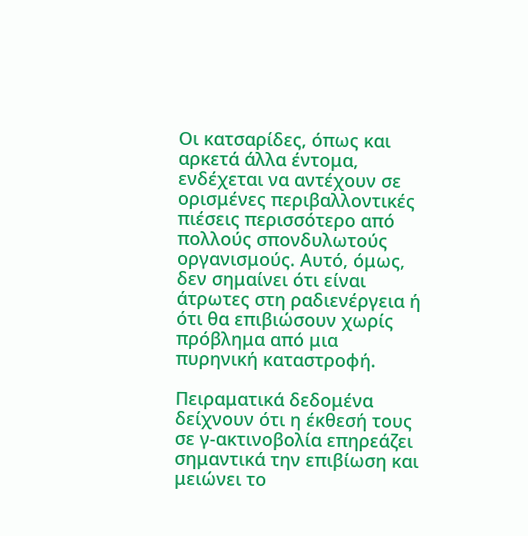Οι κατσαρίδες, όπως και αρκετά άλλα έντομα, ενδέχεται να αντέχουν σε ορισμένες περιβαλλοντικές πιέσεις περισσότερο από πολλούς σπονδυλωτούς οργανισμούς. Αυτό, όμως, δεν σημαίνει ότι είναι άτρωτες στη ραδιενέργεια ή ότι θα επιβιώσουν χωρίς πρόβλημα από μια πυρηνική καταστροφή.

Πειραματικά δεδομένα δείχνουν ότι η έκθεσή τους σε γ-ακτινοβολία επηρεάζει σημαντικά την επιβίωση και μειώνει το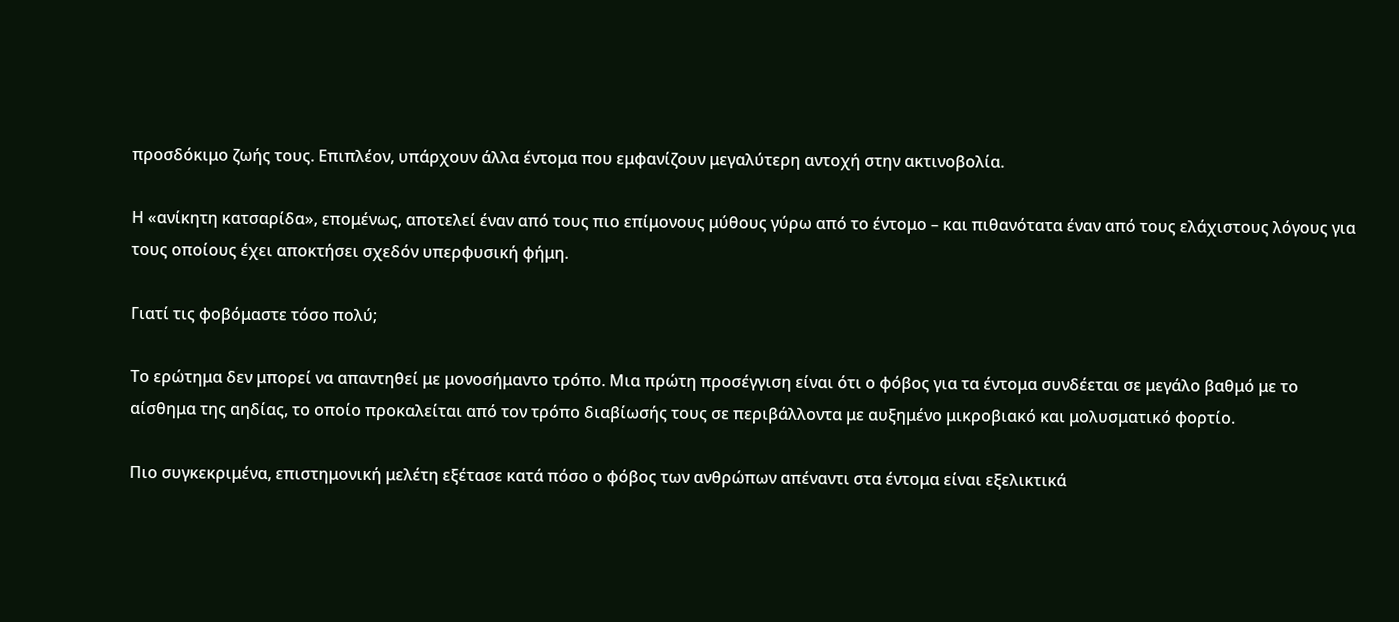προσδόκιμο ζωής τους. Επιπλέον, υπάρχουν άλλα έντομα που εμφανίζουν μεγαλύτερη αντοχή στην ακτινοβολία.

Η «ανίκητη κατσαρίδα», επομένως, αποτελεί έναν από τους πιο επίμονους μύθους γύρω από το έντομο – και πιθανότατα έναν από τους ελάχιστους λόγους για τους οποίους έχει αποκτήσει σχεδόν υπερφυσική φήμη.

Γιατί τις φοβόμαστε τόσο πολύ;

Το ερώτημα δεν μπορεί να απαντηθεί με μονοσήμαντο τρόπο. Μια πρώτη προσέγγιση είναι ότι ο φόβος για τα έντομα συνδέεται σε μεγάλο βαθμό με το αίσθημα της αηδίας, το οποίο προκαλείται από τον τρόπο διαβίωσής τους σε περιβάλλοντα με αυξημένο μικροβιακό και μολυσματικό φορτίο.

Πιο συγκεκριμένα, επιστημονική μελέτη εξέτασε κατά πόσο ο φόβος των ανθρώπων απέναντι στα έντομα είναι εξελικτικά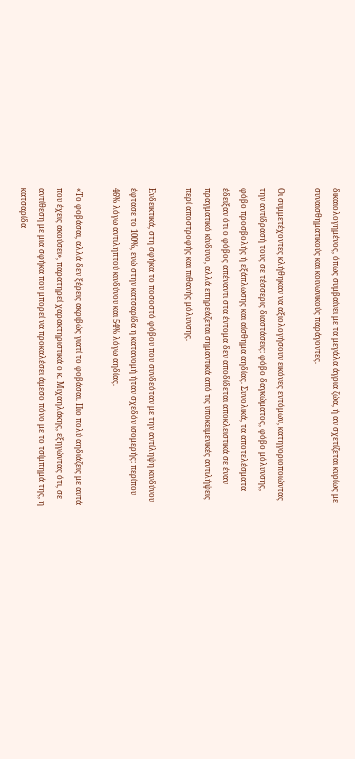δικαιολογημένος, όπως συμβαίνει με τα μεγάλα άγρια ζώα, ή αν σχετίζεται κυρίως με συναισθηματικούς και κοινωνικούς παράγοντες.

Οι συμμετέχοντες κλήθηκαν να αξιολογήσουν εικόνες εντόμων, κατηγοριοποιώντας την αντίδρασή τους σε τέσσερις διαστάσεις: φόβο δαγκώματος, φόβο μόλυνσης, φόβο προσβολής ή εξάπλωσης και αίσθημα αηδίας. Συνολικά, τα αποτελέσματα έδειξαν ότι ο φόβος απέναντι στα έντομα δεν αποδίδεται αποκλειστικά σε έναν πραγματικό κίνδυνο, αλλά επηρεάζεται σημαντικά από τις υποκειμενικές αντιλήψεις περί αποστροφής και πιθανής μόλυνσης.

Ενδεικτικά, στη σφήκα το ποσοστό φόβου που συνδεόταν με την αντίληψη κινδύνου έφτασε το 100%, ενώ στην κατσαρίδα η κατανομή ήταν σχεδόν ισομερής: περίπου 46% λόγω αντιληπτού κινδύνου και 54% λόγω αηδίας.

«Το φοβάσαι, αλλά δεν ξέρεις ακριβώς γιατί το φοβάσαι. Πιο πολύ αηδιάζεις με αυτά που έχεις ακούσει», παρατηρεί χαρακτηριστικά ο κ. Μιχαηλάκης, εξηγώντας ότι, σε αντίθεση με μια σφήκα που μπορεί να προκαλέσει άμεσο πόνο με το τσίμπημά της, η κατσαρίδα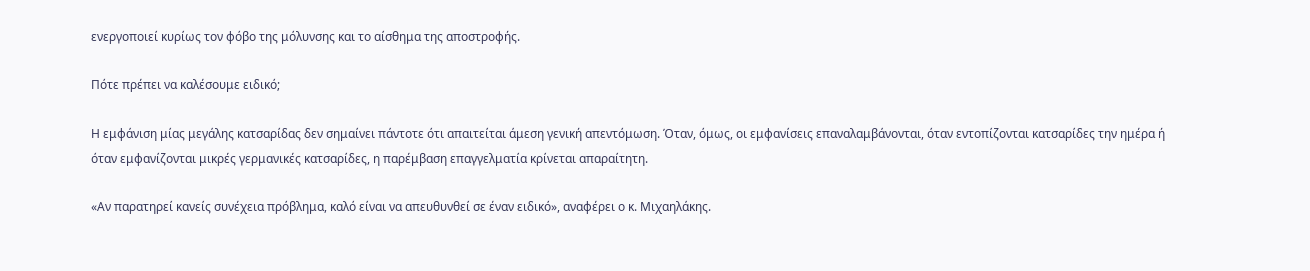ενεργοποιεί κυρίως τον φόβο της μόλυνσης και το αίσθημα της αποστροφής.

Πότε πρέπει να καλέσουμε ειδικό;

Η εμφάνιση μίας μεγάλης κατσαρίδας δεν σημαίνει πάντοτε ότι απαιτείται άμεση γενική απεντόμωση. Όταν, όμως, οι εμφανίσεις επαναλαμβάνονται, όταν εντοπίζονται κατσαρίδες την ημέρα ή όταν εμφανίζονται μικρές γερμανικές κατσαρίδες, η παρέμβαση επαγγελματία κρίνεται απαραίτητη.

«Αν παρατηρεί κανείς συνέχεια πρόβλημα, καλό είναι να απευθυνθεί σε έναν ειδικό», αναφέρει ο κ. Μιχαηλάκης.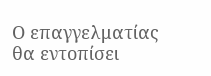Ο επαγγελματίας θα εντοπίσει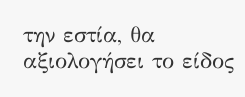την εστία, θα αξιολογήσει το είδος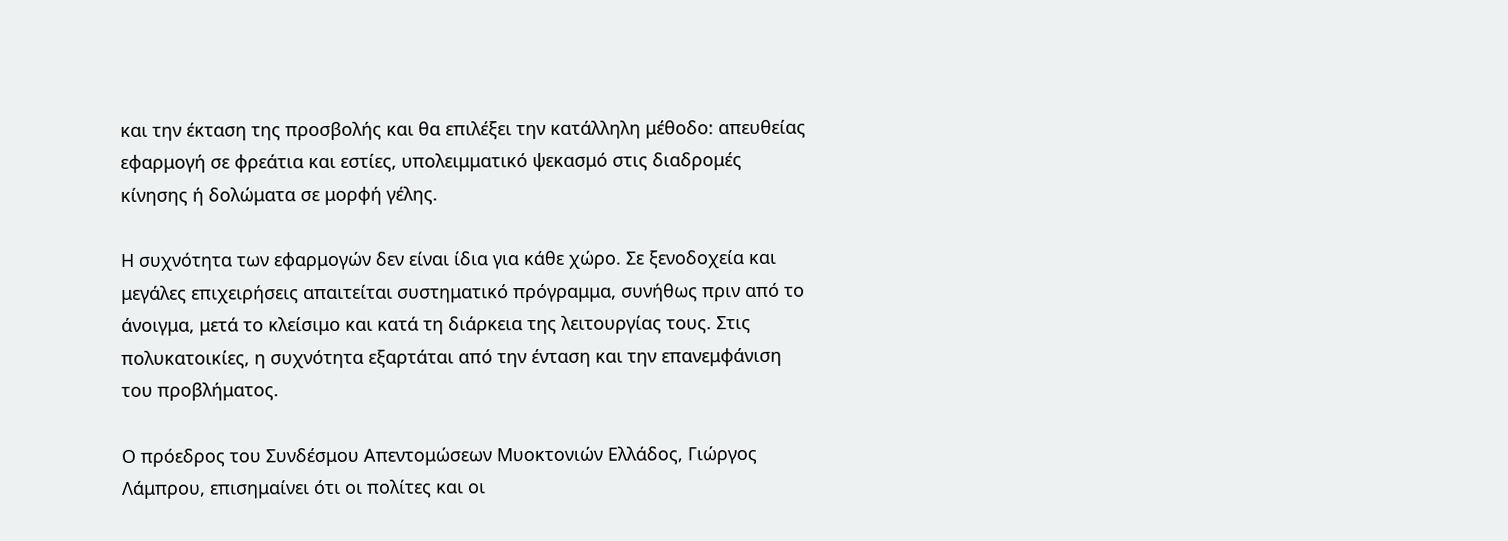και την έκταση της προσβολής και θα επιλέξει την κατάλληλη μέθοδο: απευθείας εφαρμογή σε φρεάτια και εστίες, υπολειμματικό ψεκασμό στις διαδρομές κίνησης ή δολώματα σε μορφή γέλης.

Η συχνότητα των εφαρμογών δεν είναι ίδια για κάθε χώρο. Σε ξενοδοχεία και μεγάλες επιχειρήσεις απαιτείται συστηματικό πρόγραμμα, συνήθως πριν από το άνοιγμα, μετά το κλείσιμο και κατά τη διάρκεια της λειτουργίας τους. Στις πολυκατοικίες, η συχνότητα εξαρτάται από την ένταση και την επανεμφάνιση του προβλήματος.

Ο πρόεδρος του Συνδέσμου Απεντομώσεων Μυοκτονιών Ελλάδος, Γιώργος Λάμπρου, επισημαίνει ότι οι πολίτες και οι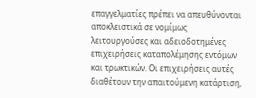επαγγελματίες πρέπει να απευθύνονται αποκλειστικά σε νομίμως λειτουργούσες και αδειοδοτημένες επιχειρήσεις καταπολέμησης εντόμων και τρωκτικών. Οι επιχειρήσεις αυτές διαθέτουν την απαιτούμενη κατάρτιση,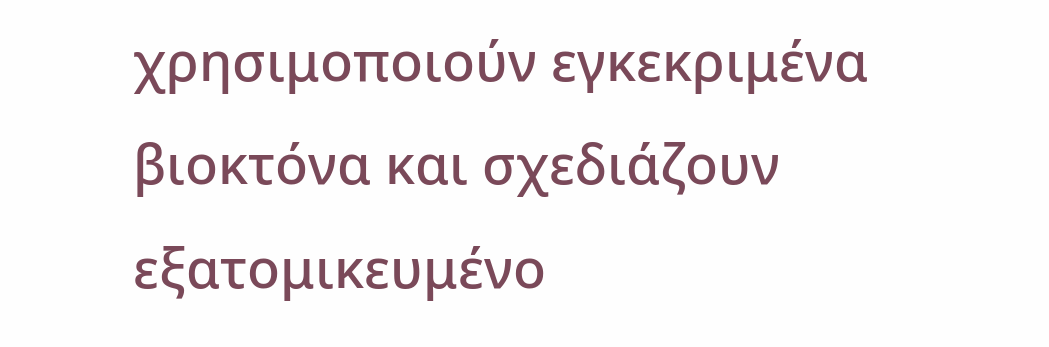χρησιμοποιούν εγκεκριμένα βιοκτόνα και σχεδιάζουν εξατομικευμένο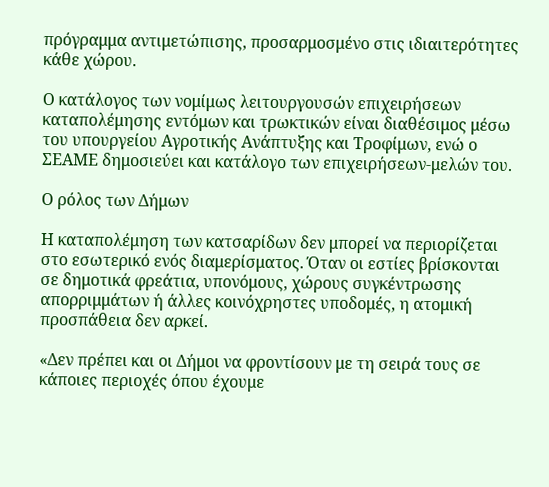πρόγραμμα αντιμετώπισης, προσαρμοσμένο στις ιδιαιτερότητες κάθε χώρου.

Ο κατάλογος των νομίμως λειτουργουσών επιχειρήσεων καταπολέμησης εντόμων και τρωκτικών είναι διαθέσιμος μέσω του υπουργείου Αγροτικής Ανάπτυξης και Τροφίμων, ενώ ο ΣΕΑΜΕ δημοσιεύει και κατάλογο των επιχειρήσεων-μελών του.

Ο ρόλος των Δήμων

Η καταπολέμηση των κατσαρίδων δεν μπορεί να περιορίζεται στο εσωτερικό ενός διαμερίσματος. Όταν οι εστίες βρίσκονται σε δημοτικά φρεάτια, υπονόμους, χώρους συγκέντρωσης απορριμμάτων ή άλλες κοινόχρηστες υποδομές, η ατομική προσπάθεια δεν αρκεί.

«Δεν πρέπει και οι Δήμοι να φροντίσουν με τη σειρά τους σε κάποιες περιοχές όπου έχουμε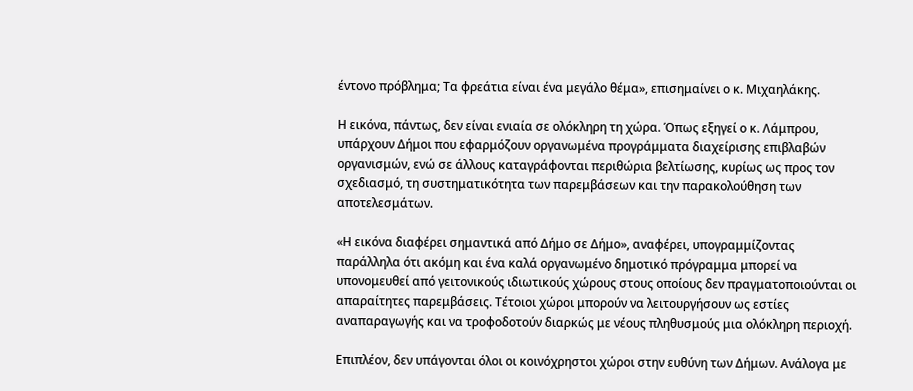έντονο πρόβλημα; Τα φρεάτια είναι ένα μεγάλο θέμα», επισημαίνει ο κ. Μιχαηλάκης.

Η εικόνα, πάντως, δεν είναι ενιαία σε ολόκληρη τη χώρα. Όπως εξηγεί ο κ. Λάμπρου, υπάρχουν Δήμοι που εφαρμόζουν οργανωμένα προγράμματα διαχείρισης επιβλαβών οργανισμών, ενώ σε άλλους καταγράφονται περιθώρια βελτίωσης, κυρίως ως προς τον σχεδιασμό, τη συστηματικότητα των παρεμβάσεων και την παρακολούθηση των αποτελεσμάτων.

«Η εικόνα διαφέρει σημαντικά από Δήμο σε Δήμο», αναφέρει, υπογραμμίζοντας παράλληλα ότι ακόμη και ένα καλά οργανωμένο δημοτικό πρόγραμμα μπορεί να υπονομευθεί από γειτονικούς ιδιωτικούς χώρους στους οποίους δεν πραγματοποιούνται οι απαραίτητες παρεμβάσεις. Τέτοιοι χώροι μπορούν να λειτουργήσουν ως εστίες αναπαραγωγής και να τροφοδοτούν διαρκώς με νέους πληθυσμούς μια ολόκληρη περιοχή.

Επιπλέον, δεν υπάγονται όλοι οι κοινόχρηστοι χώροι στην ευθύνη των Δήμων. Ανάλογα με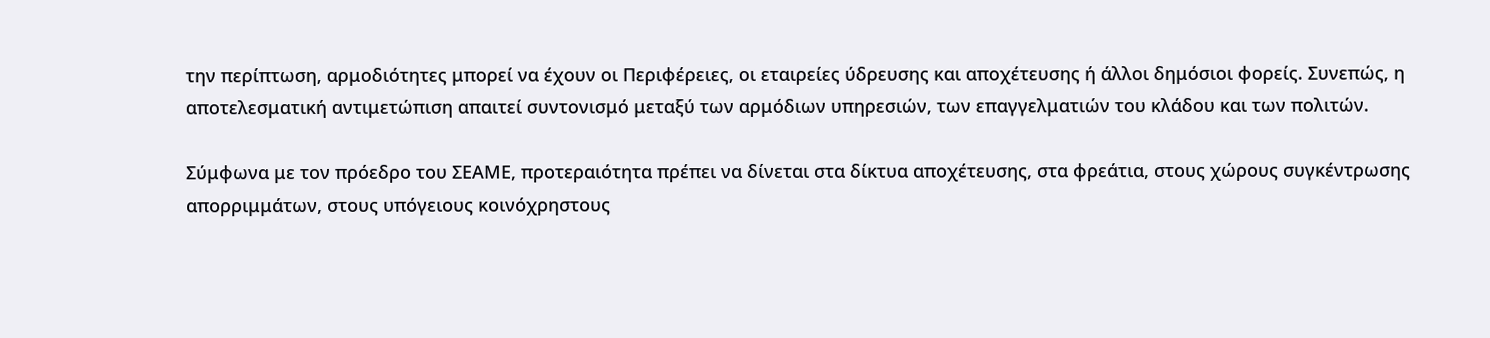την περίπτωση, αρμοδιότητες μπορεί να έχουν οι Περιφέρειες, οι εταιρείες ύδρευσης και αποχέτευσης ή άλλοι δημόσιοι φορείς. Συνεπώς, η αποτελεσματική αντιμετώπιση απαιτεί συντονισμό μεταξύ των αρμόδιων υπηρεσιών, των επαγγελματιών του κλάδου και των πολιτών.

Σύμφωνα με τον πρόεδρο του ΣΕΑΜΕ, προτεραιότητα πρέπει να δίνεται στα δίκτυα αποχέτευσης, στα φρεάτια, στους χώρους συγκέντρωσης απορριμμάτων, στους υπόγειους κοινόχρηστους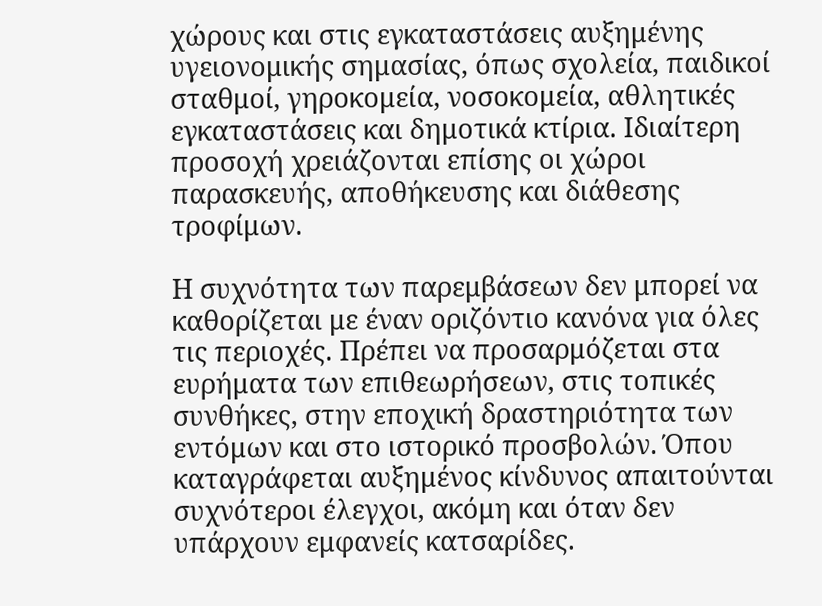χώρους και στις εγκαταστάσεις αυξημένης υγειονομικής σημασίας, όπως σχολεία, παιδικοί σταθμοί, γηροκομεία, νοσοκομεία, αθλητικές εγκαταστάσεις και δημοτικά κτίρια. Ιδιαίτερη προσοχή χρειάζονται επίσης οι χώροι παρασκευής, αποθήκευσης και διάθεσης τροφίμων.

Η συχνότητα των παρεμβάσεων δεν μπορεί να καθορίζεται με έναν οριζόντιο κανόνα για όλες τις περιοχές. Πρέπει να προσαρμόζεται στα ευρήματα των επιθεωρήσεων, στις τοπικές συνθήκες, στην εποχική δραστηριότητα των εντόμων και στο ιστορικό προσβολών. Όπου καταγράφεται αυξημένος κίνδυνος απαιτούνται συχνότεροι έλεγχοι, ακόμη και όταν δεν υπάρχουν εμφανείς κατσαρίδες.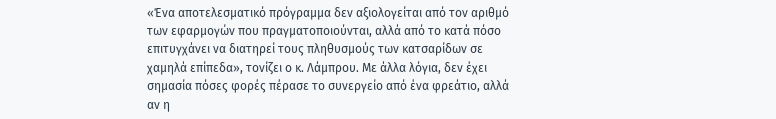«Ένα αποτελεσματικό πρόγραμμα δεν αξιολογείται από τον αριθμό των εφαρμογών που πραγματοποιούνται, αλλά από το κατά πόσο επιτυγχάνει να διατηρεί τους πληθυσμούς των κατσαρίδων σε χαμηλά επίπεδα», τονίζει ο κ. Λάμπρου. Με άλλα λόγια, δεν έχει σημασία πόσες φορές πέρασε το συνεργείο από ένα φρεάτιο, αλλά αν η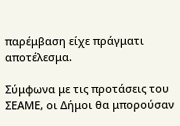παρέμβαση είχε πράγματι αποτέλεσμα.

Σύμφωνα με τις προτάσεις του ΣΕΑΜΕ, οι Δήμοι θα μπορούσαν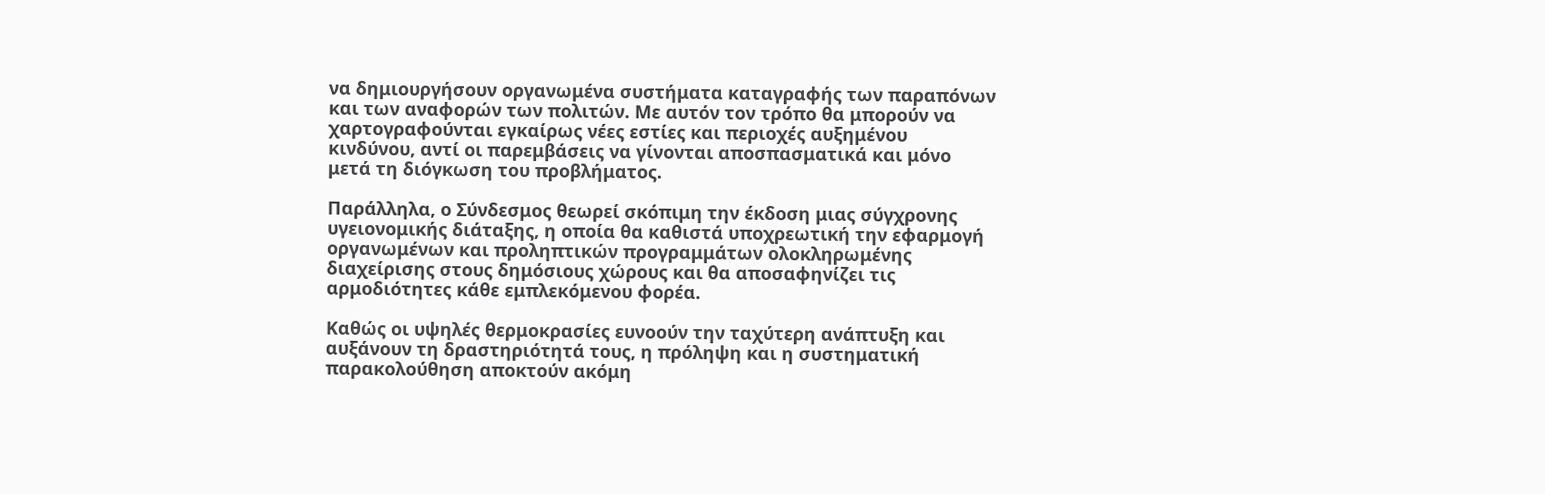να δημιουργήσουν οργανωμένα συστήματα καταγραφής των παραπόνων και των αναφορών των πολιτών. Με αυτόν τον τρόπο θα μπορούν να χαρτογραφούνται εγκαίρως νέες εστίες και περιοχές αυξημένου κινδύνου, αντί οι παρεμβάσεις να γίνονται αποσπασματικά και μόνο μετά τη διόγκωση του προβλήματος.

Παράλληλα, ο Σύνδεσμος θεωρεί σκόπιμη την έκδοση μιας σύγχρονης υγειονομικής διάταξης, η οποία θα καθιστά υποχρεωτική την εφαρμογή οργανωμένων και προληπτικών προγραμμάτων ολοκληρωμένης διαχείρισης στους δημόσιους χώρους και θα αποσαφηνίζει τις αρμοδιότητες κάθε εμπλεκόμενου φορέα.

Καθώς οι υψηλές θερμοκρασίες ευνοούν την ταχύτερη ανάπτυξη και αυξάνουν τη δραστηριότητά τους, η πρόληψη και η συστηματική παρακολούθηση αποκτούν ακόμη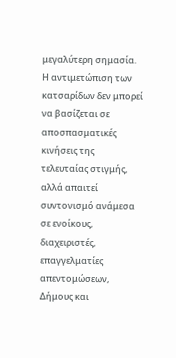μεγαλύτερη σημασία. Η αντιμετώπιση των κατσαρίδων δεν μπορεί να βασίζεται σε αποσπασματικές κινήσεις της τελευταίας στιγμής, αλλά απαιτεί συντονισμό ανάμεσα σε ενοίκους, διαχειριστές, επαγγελματίες απεντομώσεων, Δήμους και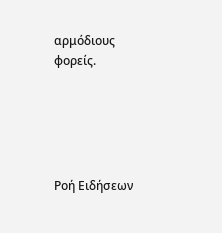αρμόδιους φορείς.





Ροή Ειδήσεων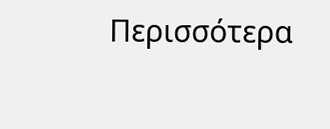Περισσότερα